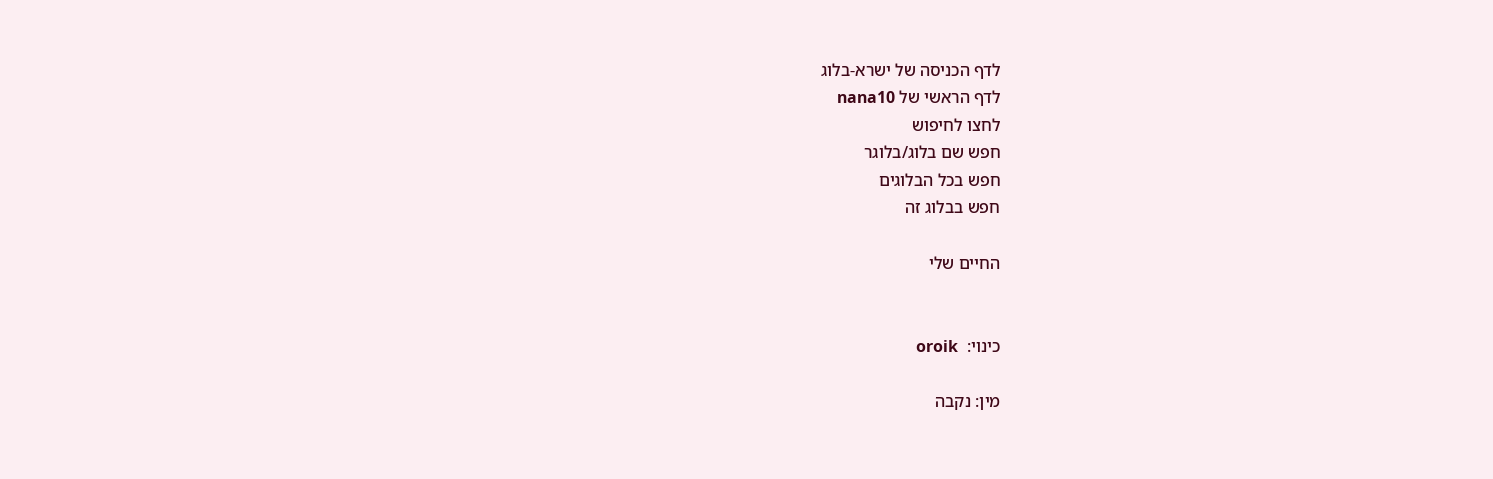לדף הכניסה של ישרא-בלוג
לדף הראשי של nana10
לחצו לחיפוש
חפש שם בלוג/בלוגר
חפש בכל הבלוגים
חפש בבלוג זה

החיים שלי


כינוי:  oroik

מין: נקבה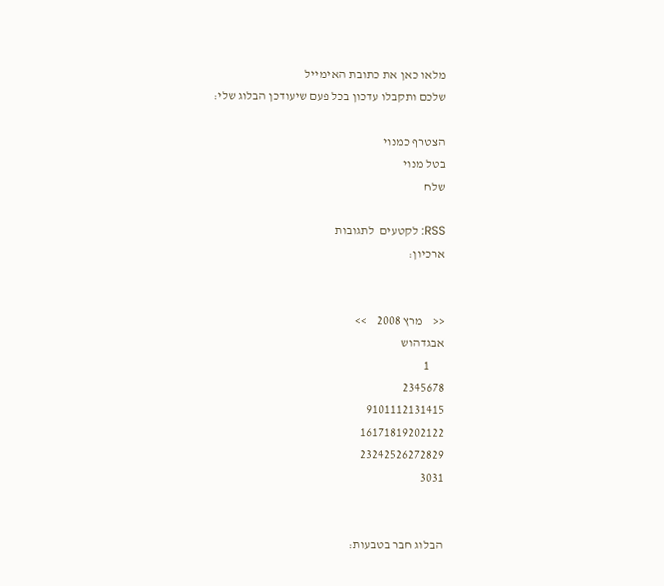מלאו כאן את כתובת האימייל
שלכם ותקבלו עדכון בכל פעם שיעודכן הבלוג שלי:

הצטרף כמנוי
בטל מנוי
שלח

RSS: לקטעים  לתגובות
ארכיון:


<<    מרץ 2008    >>
אבגדהוש
      1
2345678
9101112131415
16171819202122
23242526272829
3031


הבלוג חבר בטבעות: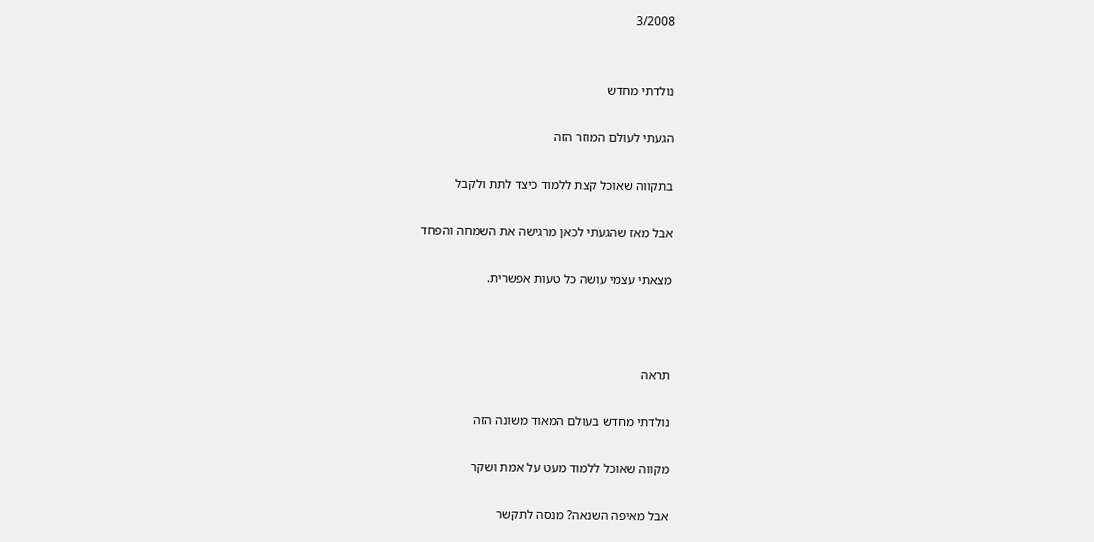3/2008


נולדתי מחדש

הגעתי לעולם המוזר הזה

בתקווה שאוכל קצת ללמוד כיצד לתת ולקבל

אבל מאז שהגעתי לכאן מרגישה את השמחה והפחד

מצאתי עצמי עושה כל טעות אפשרית.



תראה

נולדתי מחדש בעולם המאוד משונה הזה

מקווה שאוכל ללמוד מעט על אמת ושקר

אבל מאיפה השנאה? מנסה לתקשר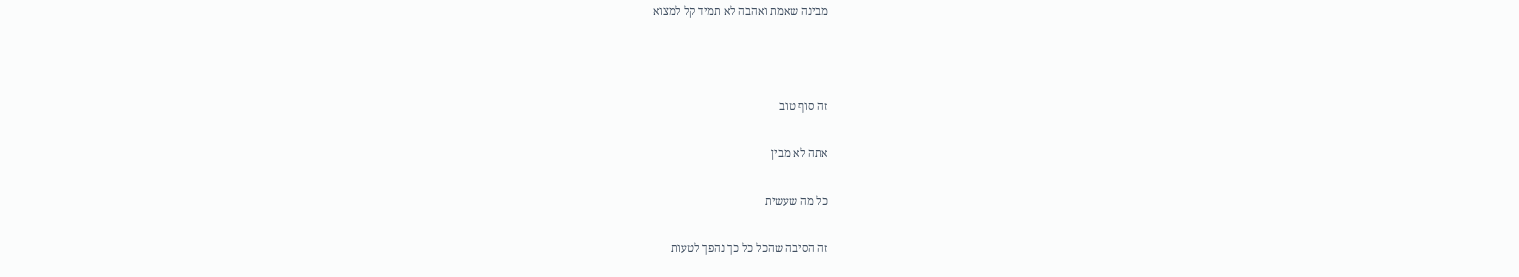מבינה שאמת ואהבה לא תמיד קל למצוא



זה סוף טוב

אתה לא מבין

כל מה שעשית

זה הסיבה שהכל כל כך נהפך לטעות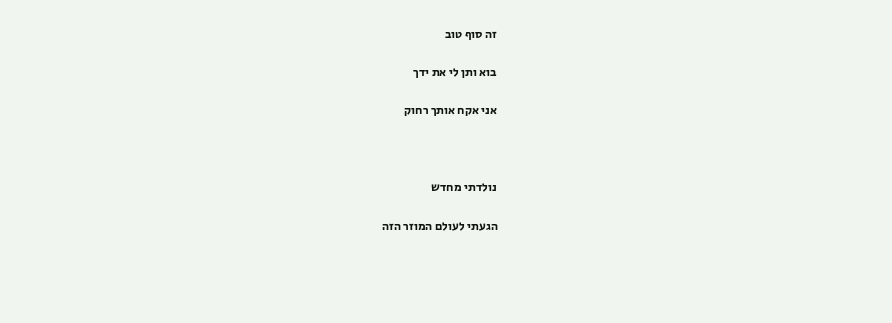זה סוף טוב

בוא ותן לי את ידך

אני אקח אותך רחוק



נולדתי מחדש

הגעתי לעולם המוזר הזה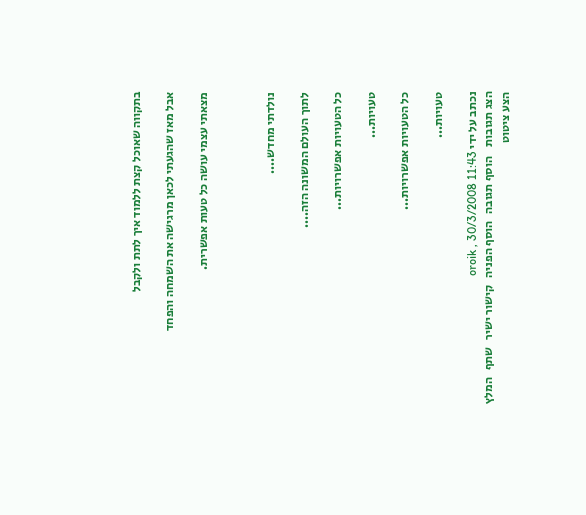בתקווה שאוכל קצת ללמוד איך לתת ולקבל

אבל מאז שהגעתי לכאן מרגישה את השמחה והפחד

מצאתי עצמי עושה כל טעות אפשרית.



נולדתי מחדש....

לתוך העולם המשונה הזה....

כל הטעויות אפשרויות...

טעויות...

כל הטעויות אפשרויות...

טעויות...

נכתב על ידי oroik , 30/3/2008 11:43
הצג תגובות    הוסף תגובה   הוסף הפניה   קישור ישיר   שתף   המלץ   הצע ציטוט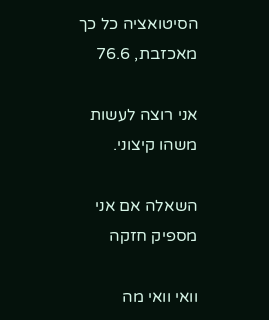הסיטואציה כל כך מאכזבת, 76.6

אני רוצה לעשות משהו קיצוני.

השאלה אם אני מספיק חזקה

וואי וואי מה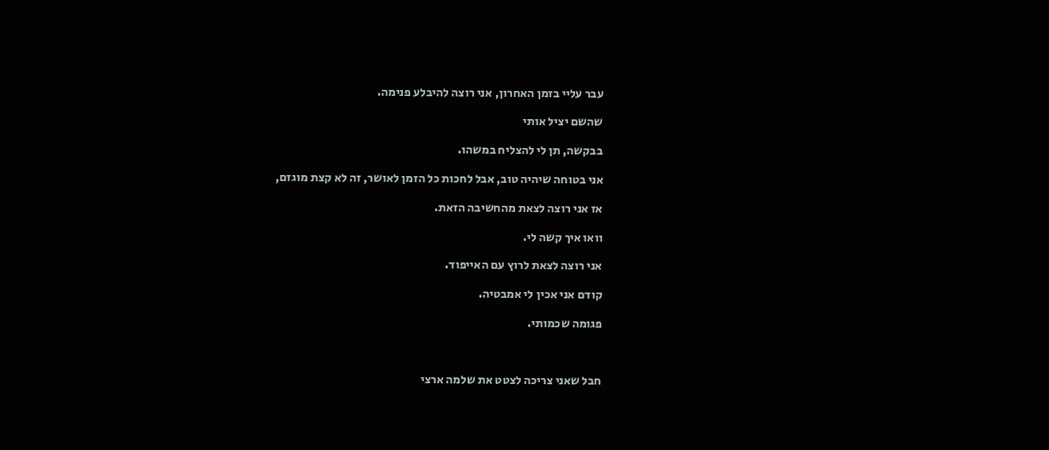עבר עליי בזמן האחרון, אני רוצה להיבלע פנימה.

שהשם יציל אותי

בבקשה, תן לי להצליח במשהו.

אני בטוחה שיהיה טוב, אבל לחכות כל הזמן לאושר, זה לא קצת מוגזם,

אז אני רוצה לצאת מהחשיבה הזאת.

וואו איך קשה לי.

אני רוצה לצאת לרוץ עם האייפוד.

קודם אני אכין לי אמבטיה.

פגומה שכמותי.



חבל שאני צריכה לצטט את שלמה ארצי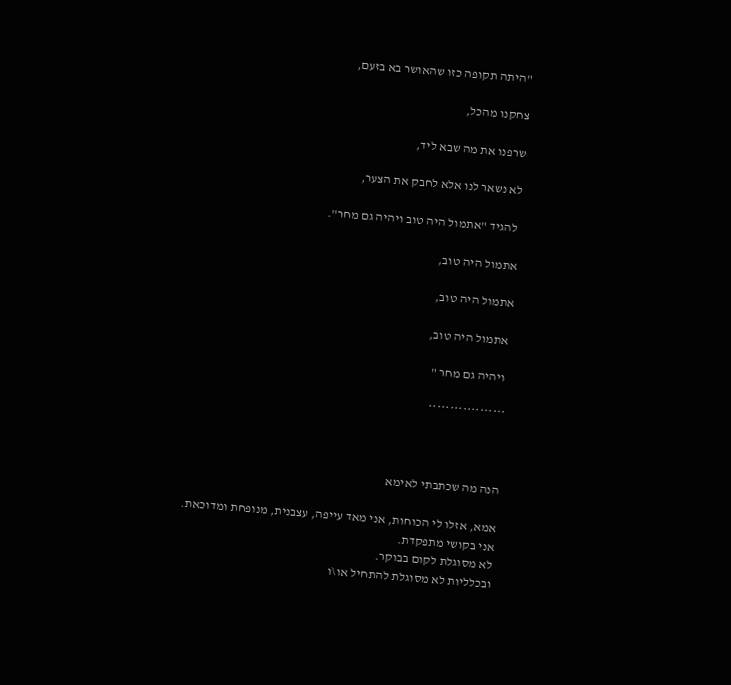"היתה תקופה כזו שהאושר בא בזעם,

צחקנו מהכל,

שרפנו את מה שבא ליד,

לא נשאר לנו אלא לחבק את הצער,

 להגיד "אתמול היה טוב ויהיה גם מחר".

אתמול היה טוב,

אתמול היה טוב,

 אתמול היה טוב,

 ויהיה גם מחר "

******************



הנה מה שכתבתי לאימא

אמא, אזלו לי הכוחות, אני מאד עייפה, עצבנית, מנופחת ומדוכאת.
אני בקושי מתפקדת.
לא מסוגלת לקום בבוקר.
ובכלליות לא מסוגלת להתחיל או\ו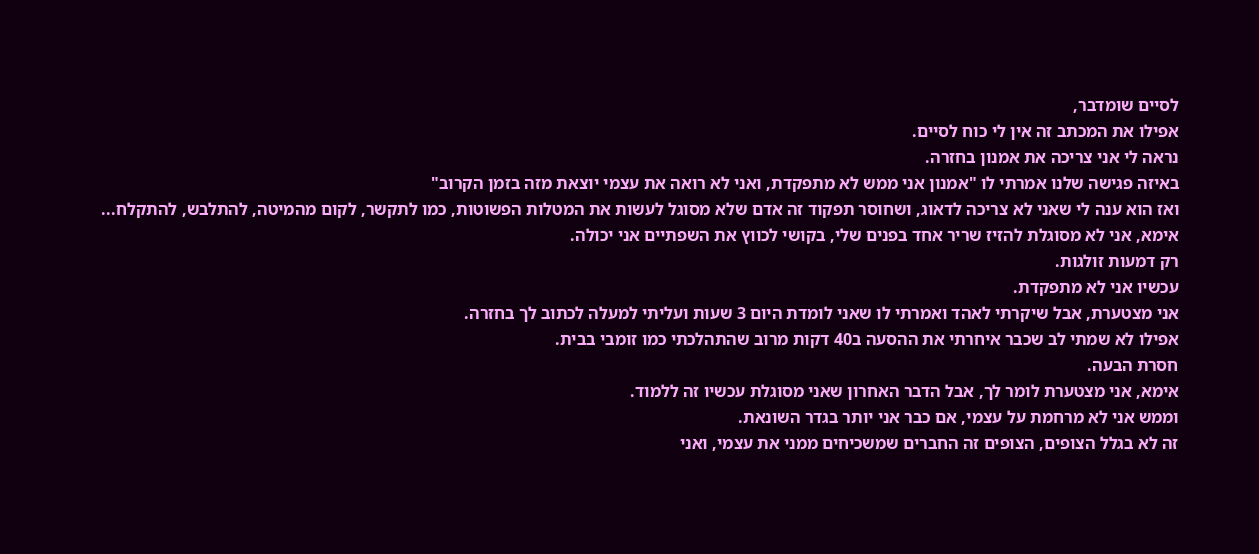לסיים שומדבר,
אפילו את המכתב זה אין לי כוח לסיים.
נראה לי אני צריכה את אמנון בחזרה.
באיזה פגישה שלנו אמרתי לו "אמנון אני ממש לא מתפקדת, ואני לא רואה את עצמי יוצאת מזה בזמן הקרוב"
ואז הוא ענה לי שאני לא צריכה לדאוג, ושחוסר תפקוד זה אדם שלא מסוגל לעשות את המטלות הפשוטות, כמו לתקשר, לקום מהמיטה, להתלבש, להתקלח...
אימא, אני לא מסוגלת להזיז שריר אחד בפנים שלי, בקושי לכווץ את השפתיים אני יכולה.
רק דמעות זולגות.
עכשיו אני לא מתפקדת.
אני מצטערת, אבל שיקרתי לאהד ואמרתי לו שאני לומדת היום 3 שעות ועליתי למעלה לכתוב לך בחזרה.
אפילו לא שמתי לב שכבר איחרתי את ההסעה ב40 דקות מרוב שהתהלכתי כמו זומבי בבית.
חסרת הבעה.
אימא, אני מצטערת לומר לך, אבל הדבר האחרון שאני מסוגלת עכשיו זה ללמוד.
וממש אני לא מרחמת על עצמי, אם כבר אני יותר בגדר השונאת.
זה לא בגלל הצופים, הצופים זה החברים שמשכיחים ממני את עצמי, ואני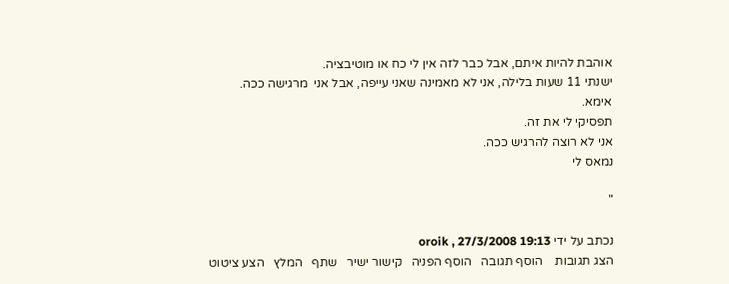אוהבת להיות איתם, אבל כבר לזה אין לי כח או מוטיבציה.
ישנתי 11 שעות בלילה, אני לא מאמינה שאני עייפה, אבל אני  מרגישה ככה.
אימא.
תפסיקי לי את זה.
אני לא רוצה להרגיש ככה.
נמאס לי

"

נכתב על ידי oroik , 27/3/2008 19:13
הצג תגובות    הוסף תגובה   הוסף הפניה   קישור ישיר   שתף   המלץ   הצע ציטוט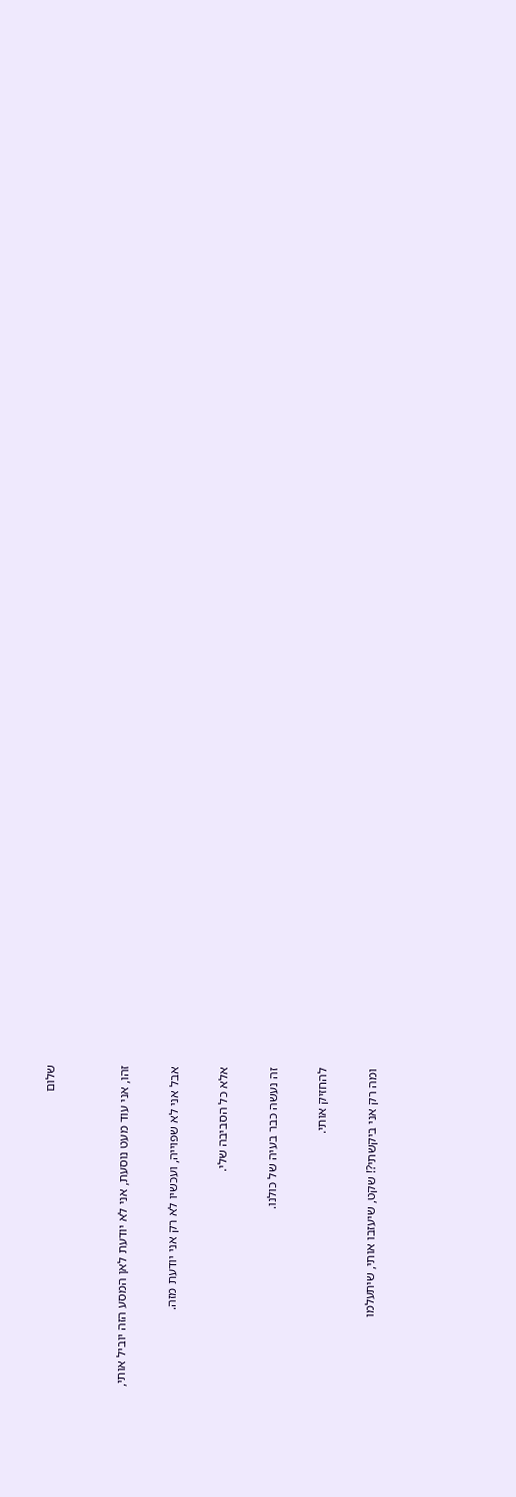שלום


זהו, אני עוד מעט נוסעת, אני לא יודעת לאן המסע הזה יוביל אותי,

אבל אני לא שפוייה, ועכשיו לא רק אני יודעת מזה.

אלא כל הסביבה שלי.

זה נעשה כבר בעיה של כולנו.

להחזיק אותי.

ומה רק אני ביקשתי?! שקט, שיעזבו אותי, שיתעלמו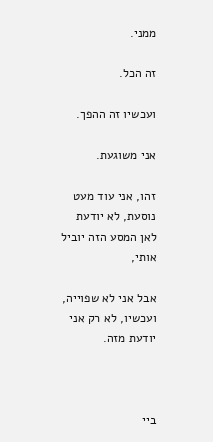ממני.

זה הכל.

ועכשיו זה ההפך.

אני משוגעת.

זהו, אני עוד מעט נוסעת, לא יודעת לאן המסע הזה יוביל אותי,

אבל אני לא שפוייה, ועכשיו, לא רק אני יודעת מזה.



ביי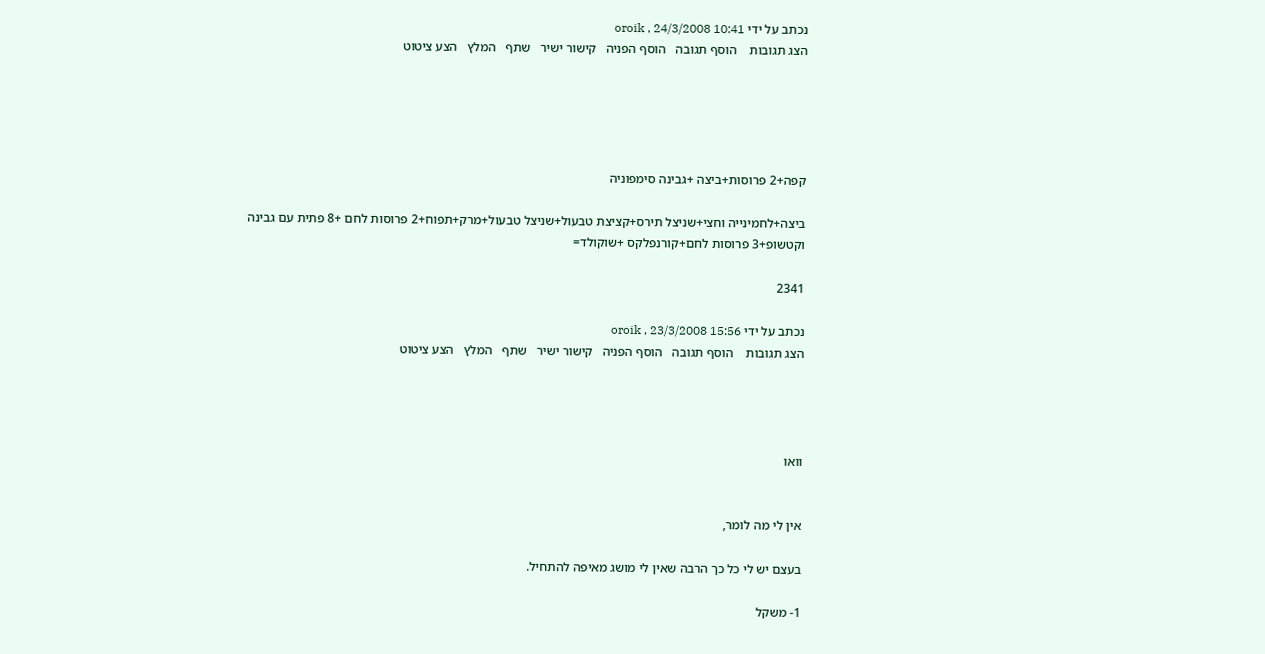נכתב על ידי oroik , 24/3/2008 10:41
הצג תגובות    הוסף תגובה   הוסף הפניה   קישור ישיר   שתף   המלץ   הצע ציטוט





קפה+2 פרוסות+ביצה +גבינה סימפוניה

ביצה+לחמינייה וחצי+שניצל תירס+קציצת טבעול+שניצל טבעול+מרק+תפוח+2 פרוסות לחם +8 פתית עם גבינה וקטשופ+3 פרוסות לחם+קורנפלקס +שוקולד=

2341

נכתב על ידי oroik , 23/3/2008 15:56
הצג תגובות    הוסף תגובה   הוסף הפניה   קישור ישיר   שתף   המלץ   הצע ציטוט




וואו


אין לי מה לומר,

בעצם יש לי כל כך הרבה שאין לי מושג מאיפה להתחיל.

1- משקל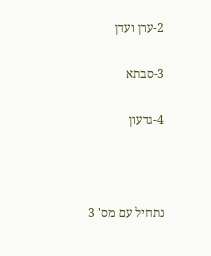2-ערן ועדן

3-סבתא

4-גדעון



נתחיל עם מס' 3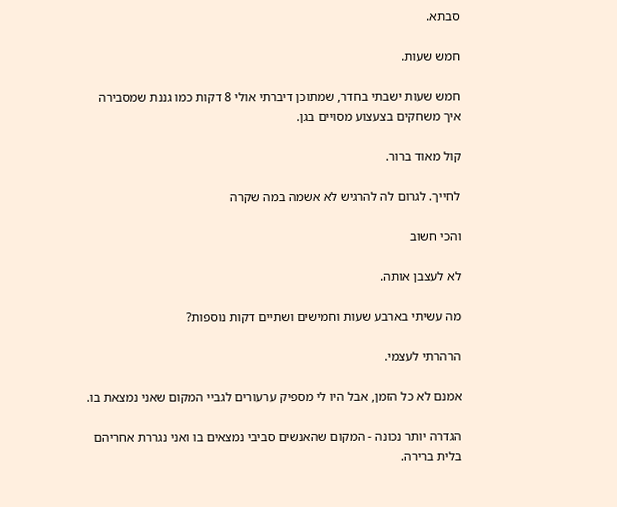סבתא.

חמש שעות.

חמש שעות ישבתי בחדר, שמתוכן דיברתי אולי 8 דקות כמו גננת שמסבירה איך משחקים בצעצוע מסויים בגן.

קול מאוד ברור.

לחייך. לגרום לה להרגיש לא אשמה במה שקרה

והכי חשוב

לא לעצבן אותה.

מה עשיתי בארבע שעות וחמישים ושתיים דקות נוספות?

הרהרתי לעצמי.

אמנם לא כל הזמן, אבל היו לי מספיק ערעורים לגביי המקום שאני נמצאת בו.

הגדרה יותר נכונה - המקום שהאנשים סביבי נמצאים בו ואני נגררת אחריהם בלית ברירה.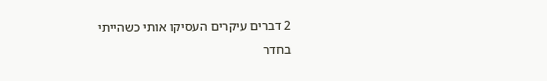2 דברים עיקרים העסיקו אותי כשהייתי בחדר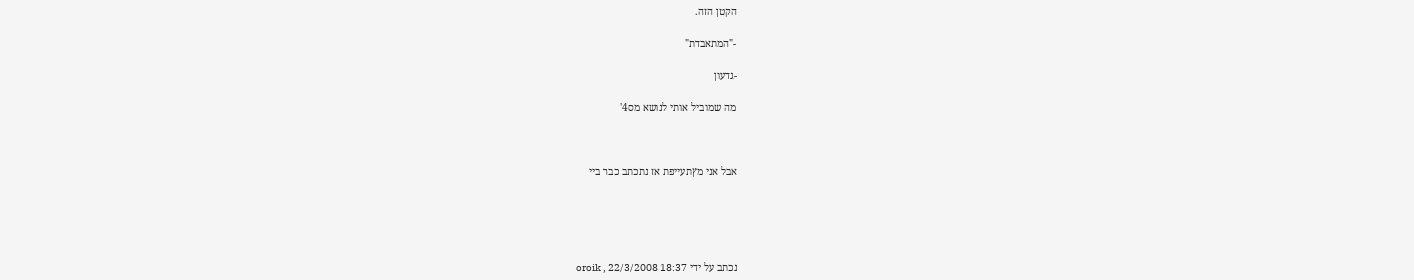הקטן הזה.

-"המתאבדת"

-גדעון

מה שמוביל אותי לנושא מס4'



אבל אני מץתעייפת אז נתכתב כבר ביי





נכתב על ידי oroik , 22/3/2008 18:37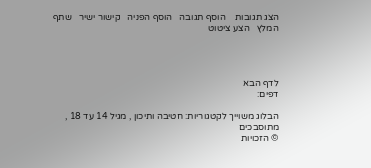הצג תגובות    הוסף תגובה   הוסף הפניה   קישור ישיר   שתף   המלץ   הצע ציטוט




לדף הבא
דפים:

הבלוג משוייך לקטגוריות: חטיבה ותיכון , מגיל 14 עד 18 , מתוסבכים
© הזכויות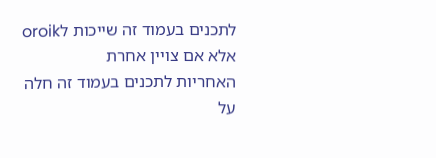לתכנים בעמוד זה שייכות לoroik אלא אם צויין אחרת
האחריות לתכנים בעמוד זה חלה על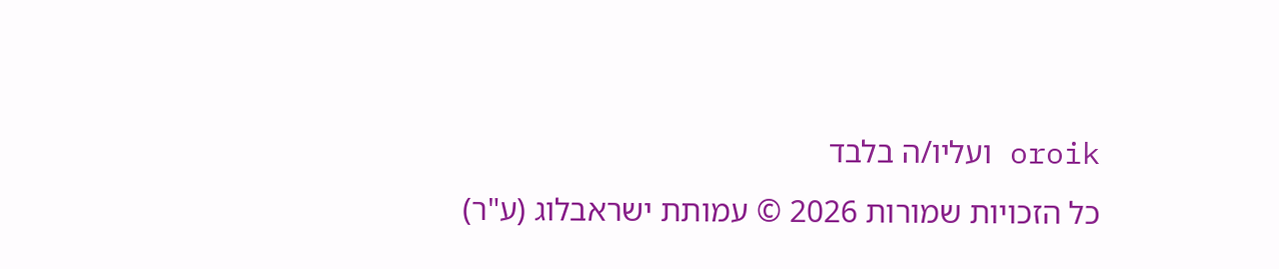oroik ועליו/ה בלבד
כל הזכויות שמורות 2026 © עמותת ישראבלוג (ע"ר)